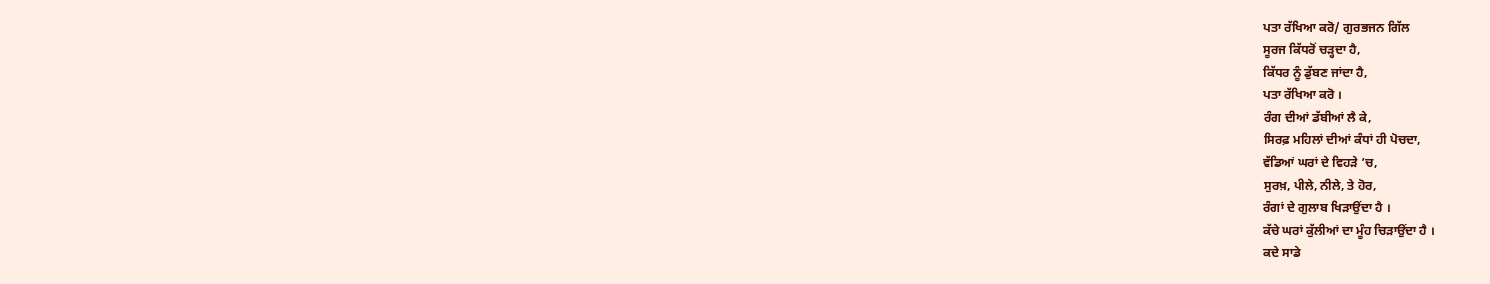ਪਤਾ ਰੱਖਿਆ ਕਰੋ/ ਗੁਰਭਜਨ ਗਿੱਲ
ਸੂਰਜ ਕਿੱਧਰੋਂ ਚੜ੍ਹਦਾ ਹੈ,
ਕਿੱਧਰ ਨੂੰ ਡੁੱਬਣ ਜਾਂਦਾ ਹੈ,
ਪਤਾ ਰੱਖਿਆ ਕਰੋ ।
ਰੰਗ ਦੀਆਂ ਡੱਬੀਆਂ ਲੈ ਕੇ,
ਸਿਰਫ਼ ਮਹਿਲਾਂ ਦੀਆਂ ਕੰਧਾਂ ਹੀ ਪੋਚਦਾ,
ਵੱਡਿਆਂ ਘਰਾਂ ਦੇ ਵਿਹੜੇ ’ਚ,
ਸੁਰਖ਼, ਪੀਲੇ, ਨੀਲੇ, ਤੇ ਹੋਰ,
ਰੰਗਾਂ ਦੇ ਗੁਲਾਬ ਖਿੜਾਉਂਦਾ ਹੈ ।
ਕੱਚੇ ਘਰਾਂ ਕੁੱਲੀਆਂ ਦਾ ਮੂੰਹ ਚਿੜਾਉਂਦਾ ਹੈ ।
ਕਦੇ ਸਾਡੇ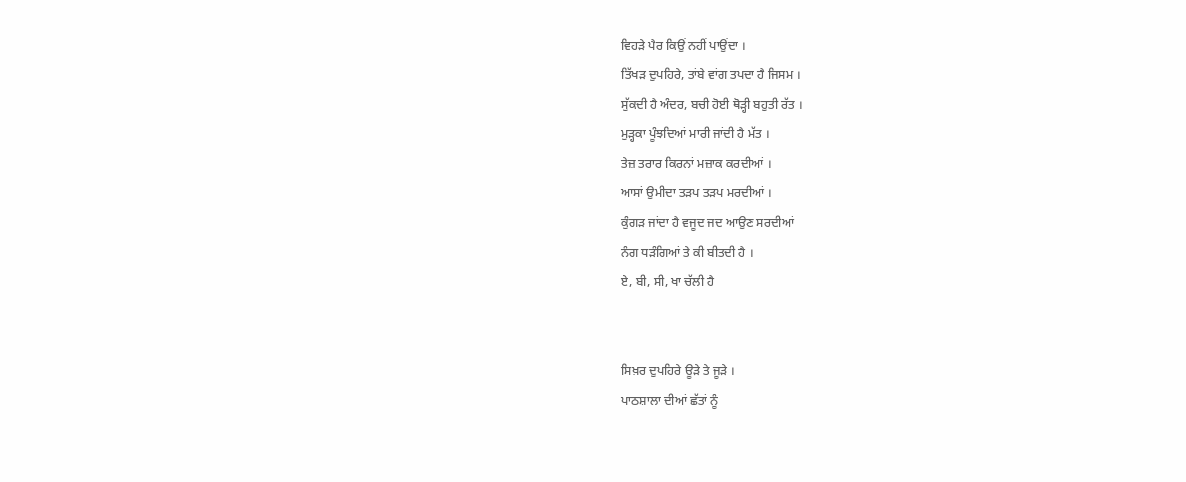ਵਿਹੜੇ ਪੈਰ ਕਿਉਂ ਨਹੀਂ ਪਾਉਂਦਾ ।
ਤਿੱਖੜ ਦੁਪਹਿਰੇ, ਤਾਂਬੇ ਵਾਂਗ ਤਪਦਾ ਹੈ ਜਿਸਮ ।
ਸੁੱਕਦੀ ਹੈ ਅੰਦਰ, ਬਚੀ ਹੋਈ ਥੋੜ੍ਹੀ ਬਹੁਤੀ ਰੱਤ ।
ਮੁੜ੍ਹਕਾ ਪੂੰਝਦਿਆਂ ਮਾਰੀ ਜਾਂਦੀ ਹੈ ਮੱਤ ।
ਤੇਜ਼ ਤਰਾਰ ਕਿਰਨਾਂ ਮਜ਼ਾਕ ਕਰਦੀਆਂ ।
ਆਸਾਂ ਉਮੀਦਾ ਤੜਪ ਤੜਪ ਮਰਦੀਆਂ ।
ਕੁੰਗੜ ਜਾਂਦਾ ਹੈ ਵਜੂਦ ਜਦ ਆਉਣ ਸਰਦੀਆਂ
ਨੰਗ ਧੜੰਗਿਆਂ ਤੇ ਕੀ ਬੀਤਦੀ ਹੈ ।
ਏ, ਬੀ, ਸੀ, ਖਾ ਚੱਲੀ ਹੈ


ਸਿਖ਼ਰ ਦੁਪਹਿਰੇ ਊੜੇ ਤੇ ਜੂੜੇ ।
ਪਾਠਸ਼ਾਲਾ ਦੀਆਂ ਛੱਤਾਂ ਨੂੰ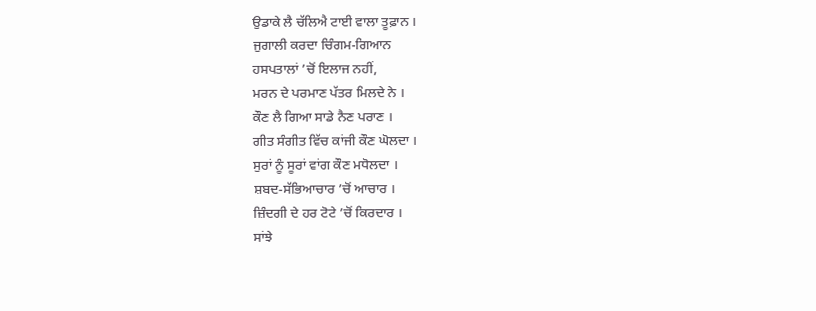ਉਡਾਕੇ ਲੈ ਚੱਲਿਐ ਟਾਈ ਵਾਲਾ ਤੂਫ਼ਾਨ ।
ਜੁਗਾਲੀ ਕਰਦਾ ਚਿੰਗਮ-ਗਿਆਨ
ਹਸਪਤਾਲਾਂ ’ਚੋਂ ਇਲਾਜ ਨਹੀਂ,
ਮਰਨ ਦੇ ਪਰਮਾਣ ਪੱਤਰ ਮਿਲਦੇ ਨੇ ।
ਕੌਣ ਲੈ ਗਿਆ ਸਾਡੇ ਨੈਣ ਪਰਾਣ ।
ਗੀਤ ਸੰਗੀਤ ਵਿੱਚ ਕਾਂਜੀ ਕੌਣ ਘੋਲਦਾ ।
ਸੁਰਾਂ ਨੂੰ ਸੂਰਾਂ ਵਾਂਗ ਕੌਣ ਮਧੋਲਦਾ ।
ਸ਼ਬਦ-ਸੱਭਿਆਚਾਰ ’ਚੋਂ ਆਚਾਰ ।
ਜ਼ਿੰਦਗੀ ਦੇ ਹਰ ਟੋਟੇ ’ਚੋਂ ਕਿਰਦਾਰ ।
ਸਾਂਝੇ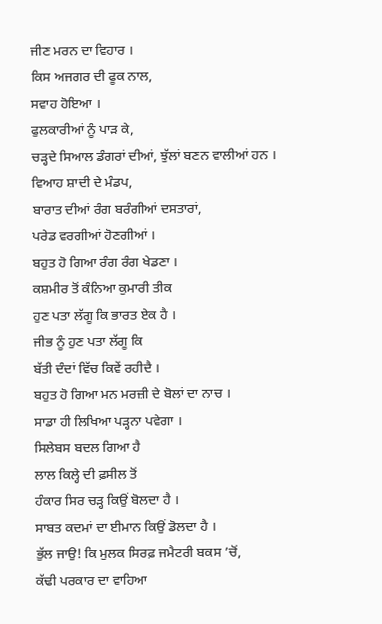ਜੀਣ ਮਰਨ ਦਾ ਵਿਹਾਰ ।
ਕਿਸ ਅਜਗਰ ਦੀ ਫੂਕ ਨਾਲ,
ਸਵਾਹ ਹੋਇਆ ।
ਫੁਲਕਾਰੀਆਂ ਨੂੰ ਪਾੜ ਕੇ,
ਚੜ੍ਹਦੇ ਸਿਆਲ ਡੰਗਰਾਂ ਦੀਆਂ, ਝੁੱਲਾਂ ਬਣਨ ਵਾਲੀਆਂ ਹਨ ।
ਵਿਆਹ ਸ਼ਾਦੀ ਦੇ ਮੰਡਪ,
ਬਾਰਾਤ ਦੀਆਂ ਰੰਗ ਬਰੰਗੀਆਂ ਦਸਤਾਰਾਂ,
ਪਰੇਡ ਵਰਗੀਆਂ ਹੋਣਗੀਆਂ ।
ਬਹੁਤ ਹੋ ਗਿਆ ਰੰਗ ਰੰਗ ਖੇਡਣਾ ।
ਕਸ਼ਮੀਰ ਤੋਂ ਕੰਨਿਆ ਕੁਮਾਰੀ ਤੀਕ
ਹੁਣ ਪਤਾ ਲੱਗੂ ਕਿ ਭਾਰਤ ਏਕ ਹੈ ।
ਜੀਭ ਨੂੰ ਹੁਣ ਪਤਾ ਲੱਗੂ ਕਿ
ਬੱਤੀ ਦੰਦਾਂ ਵਿੱਚ ਕਿਵੇਂ ਰਹੀਦੈ ।
ਬਹੁਤ ਹੋ ਗਿਆ ਮਨ ਮਰਜ਼ੀ ਦੇ ਬੋਲਾਂ ਦਾ ਨਾਚ ।
ਸਾਡਾ ਹੀ ਲਿਖਿਆ ਪੜ੍ਹਨਾ ਪਵੇਗਾ ।
ਸਿਲੇਬਸ ਬਦਲ ਗਿਆ ਹੈ
ਲਾਲ ਕਿਲ੍ਹੇ ਦੀ ਫ਼ਸੀਲ ਤੋਂ
ਹੰਕਾਰ ਸਿਰ ਚੜ੍ਹ ਕਿਉਂ ਬੋਲਦਾ ਹੈ ।
ਸਾਬਤ ਕਦਮਾਂ ਦਾ ਈਮਾਨ ਕਿਉਂ ਡੋਲਦਾ ਹੈ ।
ਭੁੱਲ ਜਾਉ! ਕਿ ਮੁਲਕ ਸਿਰਫ਼ ਜਮੈਟਰੀ ਬਕਸ ’ਚੋਂ,
ਕੱਢੀ ਪਰਕਾਰ ਦਾ ਵਾਹਿਆ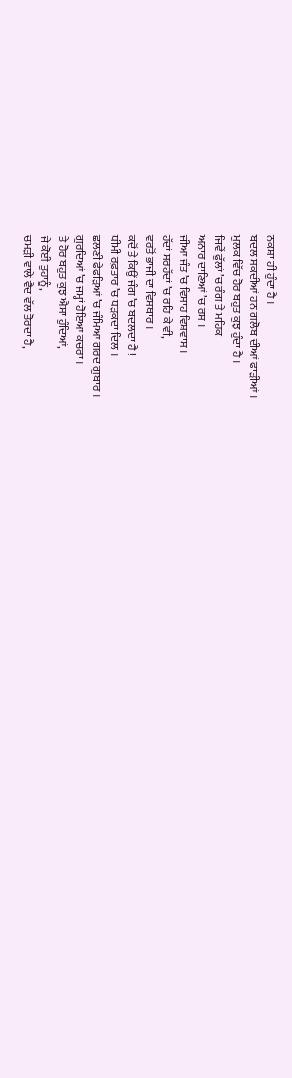ਨਕਸ਼ਾ ਹੀ ਹੁੰਦਾ ਹੈ ।
ਬਦਲ ਸਕਦੀਆਂ ਹਨ ਗਲੋਬ ਦੀਆਂ ਫਾੜੀਆਂ ।
ਮੁਲਕ ਵਿੱਚ ਹੋਰ ਬਹੁਤ ਕੁਝ ਹੁੰਦਾ ਹੈ ।
ਜਿਵੇਂ ਫੁੱਲਾਂ ’ਚ ਰੰਗ ਤੇ ਮਹਿਕ
ਅਨਾਰ ਦਾਣਿਆਂ ’ਚ ਰਸ ।
ਜੀਆ ਜੰਤ ’ਚ ਵਿਸਾਹ ਵਿਸ਼ਵਾਸ ।
ਹੱਦਾਂ ਸਰਹੱਦਾਂ ’ਚ ਰਹਿ ਕੇ ਵੀ,
ਵਰਤੋਂ ਭਾਜੀ ਦਾ ਵਿਸਥਾਰ ।
ਕਦੋਂ ਤੇ ਕਿਉਂ ਜੰਗ ’ਚ ਬਦਲਦਾ ਹੈ !
ਧੀਮੀ ਰਫ਼ਤਾਰ ’ਚ ਧੜਕਦਾ ਦਿਲ ।
ਛਲਣੀ ਫੇਫੜਿਆਂ ’ਚ ਜੰਮਿਆ ਗਰਦ ਗੁਬਾਰ ।
ਗੁਰਦਿਆਂ ’ਚ ਜਮ੍ਹਾਂ ਹੋਇਆ ਕਚਰਾ ।
ਤੇ ਹੋਰ ਬਹੁਤ ਕੁਝ ਐਸਾ ਹੁੰਦਿਆਂ,
ਜੇ ਕੋਈ ਤੁਹਾਨੂੰ,
ਚਮੜੀ ਵਾਲੇ ਵੈਦ ਵੱਲ ਤੋਰਦਾ ਹੈ,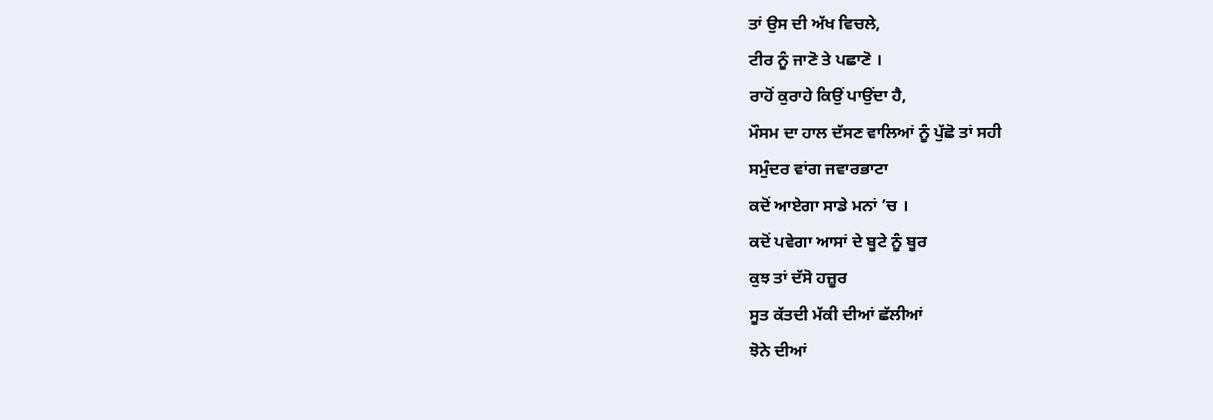ਤਾਂ ਉਸ ਦੀ ਅੱਖ ਵਿਚਲੇ,
ਟੀਰ ਨੂੰ ਜਾਣੋ ਤੇ ਪਛਾਣੋ ।
ਰਾਹੋਂ ਕੁਰਾਹੇ ਕਿਉਂ ਪਾਉਂਦਾ ਹੈ,
ਮੌਸਮ ਦਾ ਹਾਲ ਦੱਸਣ ਵਾਲਿਆਂ ਨੂੰ ਪੁੱਛੋ ਤਾਂ ਸਹੀ
ਸਮੁੰਦਰ ਵਾਂਗ ਜਵਾਰਭਾਟਾ
ਕਦੋਂ ਆਏਗਾ ਸਾਡੇ ਮਨਾਂ ’ਚ ।
ਕਦੋਂ ਪਵੇਗਾ ਆਸਾਂ ਦੇ ਬੂਟੇ ਨੂੰ ਬੂਰ
ਕੁਝ ਤਾਂ ਦੱਸੋ ਹਜ਼ੂਰ
ਸੂਤ ਕੱਤਦੀ ਮੱਕੀ ਦੀਆਂ ਛੱਲੀਆਂ
ਝੋਨੇ ਦੀਆਂ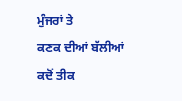ਮੁੰਜਰਾਂ ਤੇ
ਕਣਕ ਦੀਆਂ ਬੱਲੀਆਂ
ਕਦੋਂ ਤੀਕ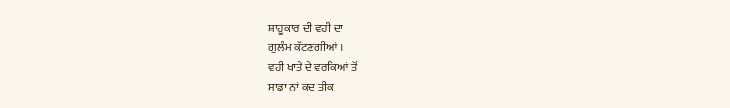ਸ਼ਾਹੂਕਾਰ ਦੀ ਵਹੀ ਦਾ
ਗੁਲੰਮ ਕੱਟਣਗੀਆਂ ।
ਵਹੀ ਖਾਤੇ ਦੇ ਵਰਕਿਆਂ ਤੋਂ
ਸਾਡਾ ਨਾਂ ਕਦ ਤੀਕ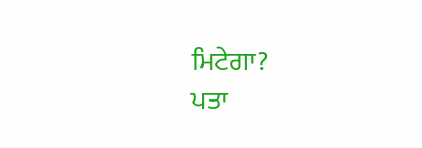ਮਿਟੇਗਾ?
ਪਤਾ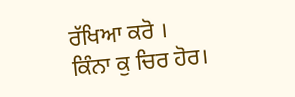ਰੱਖਿਆ ਕਰੋ ।
ਕਿੰਨਾ ਕੁ ਚਿਰ ਹੋਰ।